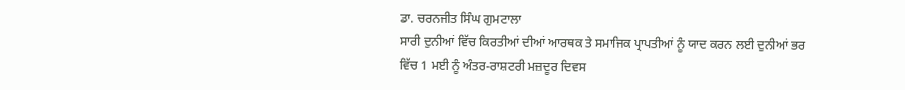ਡਾ. ਚਰਨਜੀਤ ਸਿੰਘ ਗੁਮਟਾਲਾ
ਸਾਰੀ ਦੁਨੀਆਂ ਵਿੱਚ ਕਿਰਤੀਆਂ ਦੀਆਂ ਆਰਥਕ ਤੇ ਸਮਾਜਿਕ ਪ੍ਰਾਪਤੀਆਂ ਨੂੰ ਯਾਦ ਕਰਨ ਲਈ ਦੁਨੀਆਂ ਭਰ ਵਿੱਚ 1 ਮਈ ਨੂੰ ਅੰਤਰ-ਰਾਸ਼ਟਰੀ ਮਜ਼ਦੂਰ ਦਿਵਸ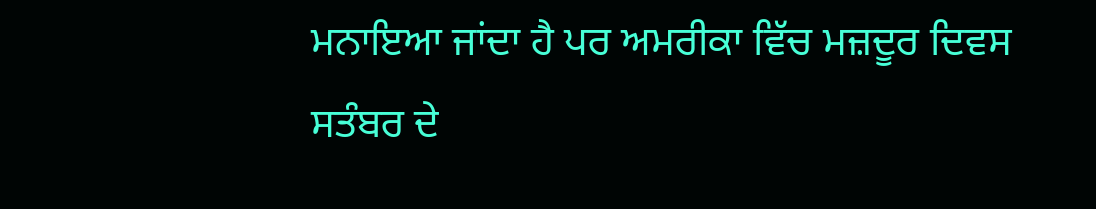ਮਨਾਇਆ ਜਾਂਦਾ ਹੈ ਪਰ ਅਮਰੀਕਾ ਵਿੱਚ ਮਜ਼ਦੂਰ ਦਿਵਸ ਸਤੰਬਰ ਦੇ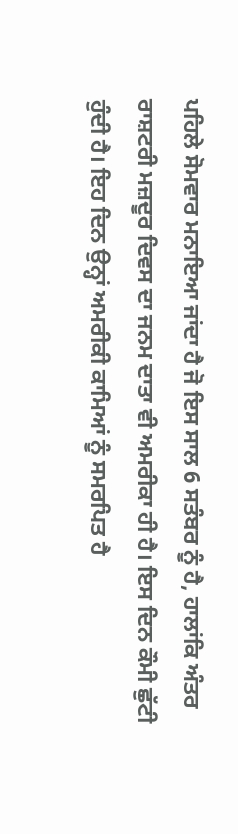ਪਹਿਲੇ ਸੋਮਵਾਰ ਮਨਾਇਆ ਜਾਂਦਾ ਹੈ ਜੋ ਇਸ ਸਾਲ 6 ਸਤੰਬਰ ਨੂੰ ਹੈ, ਹਾਲਾਂਕਿ ਅੰਤਰ ਰਾਸ਼ਟਰੀ ਮਜ਼ਦੂਰ ਦਿਵਸ ਦਾ ਜਨਮ ਦਾਤਾ ਵੀ ਅਮਰੀਕਾ ਹੀ ਹੈ। ਇਸ ਦਿਨ ਕੌਮੀ ਛੁੱਟੀ ਹੁੰਦੀ ਹੈ। ਇਹ ਦਿਨ ਉਨ੍ਹਾਂ ਅਮਰੀਕੀ ਕਾਮਿਆਂ ਨੂੰ ਸਮਰਪਿਤ ਹੈ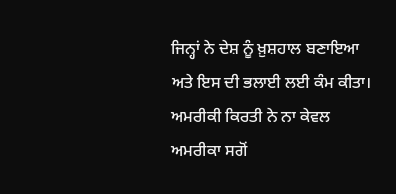ਜਿਨ੍ਹਾਂ ਨੇ ਦੇਸ਼ ਨੂੰ ਖ਼ੁਸ਼ਹਾਲ ਬਣਾਇਆ ਅਤੇ ਇਸ ਦੀ ਭਲਾਈ ਲਈ ਕੰਮ ਕੀਤਾ। ਅਮਰੀਕੀ ਕਿਰਤੀ ਨੇ ਨਾ ਕੇਵਲ ਅਮਰੀਕਾ ਸਗੋਂ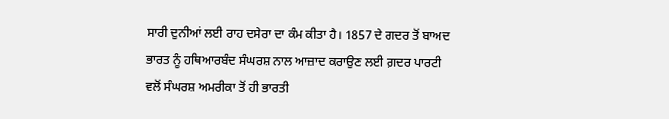ਸਾਰੀ ਦੁਨੀਆਂ ਲਈ ਰਾਹ ਦਸੇਰਾ ਦਾ ਕੰਮ ਕੀਤਾ ਹੈ। 1857 ਦੇ ਗਦਰ ਤੋਂ ਬਾਅਦ ਭਾਰਤ ਨੂੰ ਹਥਿਆਰਬੰਦ ਸੰਘਰਸ਼ ਨਾਲ ਆਜ਼ਾਦ ਕਰਾਉਣ ਲਈ ਗ਼ਦਰ ਪਾਰਟੀ ਵਲੋਂ ਸੰਘਰਸ਼ ਅਮਰੀਕਾ ਤੋਂ ਹੀ ਭਾਰਤੀ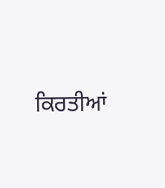ਕਿਰਤੀਆਂ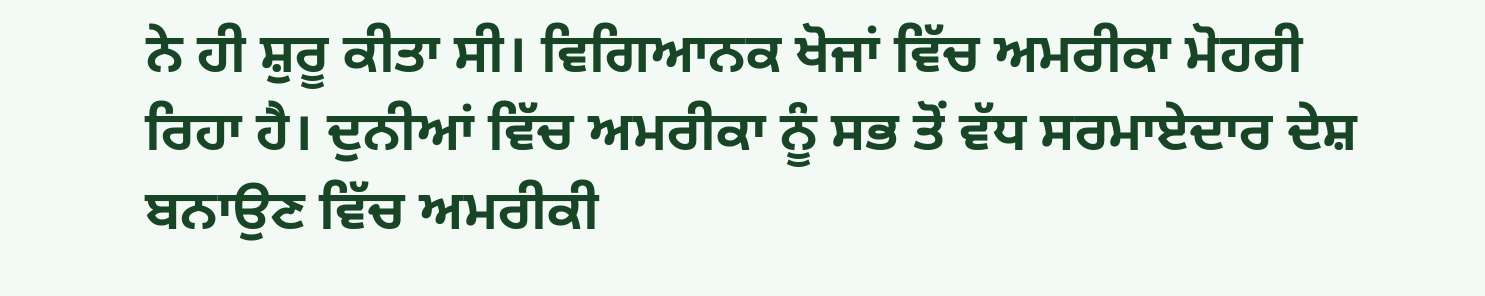ਨੇ ਹੀ ਸ਼ੁਰੂ ਕੀਤਾ ਸੀ। ਵਿਗਿਆਨਕ ਖੋਜਾਂ ਵਿੱਚ ਅਮਰੀਕਾ ਮੋਹਰੀ ਰਿਹਾ ਹੈ। ਦੁਨੀਆਂ ਵਿੱਚ ਅਮਰੀਕਾ ਨੂੰ ਸਭ ਤੋਂ ਵੱਧ ਸਰਮਾਏਦਾਰ ਦੇਸ਼ ਬਨਾਉਣ ਵਿੱਚ ਅਮਰੀਕੀ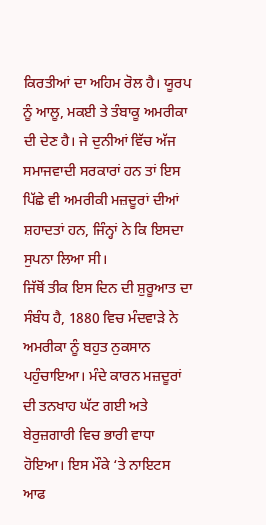ਕਿਰਤੀਆਂ ਦਾ ਅਹਿਮ ਰੋਲ ਹੈ। ਯੂਰਪ ਨੂੰ ਆਲੂ, ਮਕਈ ਤੇ ਤੰਬਾਕੂ ਅਮਰੀਕਾ ਦੀ ਦੇਣ ਹੈ। ਜੇ ਦੁਨੀਆਂ ਵਿੱਚ ਅੱਜ ਸਮਾਜਵਾਦੀ ਸਰਕਾਰਾਂ ਹਨ ਤਾਂ ਇਸ ਪਿੱਛੇ ਵੀ ਅਮਰੀਕੀ ਮਜ਼ਦੂਰਾਂ ਦੀਆਂ ਸ਼ਹਾਦਤਾਂ ਹਨ, ਜਿੰਨ੍ਹਾਂ ਨੇ ਕਿ ਇਸਦਾ ਸੁਪਨਾ ਲਿਆ ਸੀ।
ਜਿੱਥੋਂ ਤੀਕ ਇਸ ਦਿਨ ਦੀ ਸ਼ੁਰੂਆਤ ਦਾ ਸੰਬੰਧ ਹੈ, 1880 ਵਿਚ ਮੰਦਵਾੜੇ ਨੇ ਅਮਰੀਕਾ ਨੂੰ ਬਹੁਤ ਨੁਕਸਾਨ ਪਹੁੰਚਾਇਆ। ਮੰਦੇ ਕਾਰਨ ਮਜ਼ਦੂਰਾਂ ਦੀ ਤਨਖਾਹ ਘੱਟ ਗਈ ਅਤੇ ਬੇਰੁਜ਼ਗਾਰੀ ਵਿਚ ਭਾਰੀ ਵਾਧਾ ਹੋਇਆ। ਇਸ ਮੌਕੇ ‘ਤੇ ਨਾਇਟਸ ਆਫ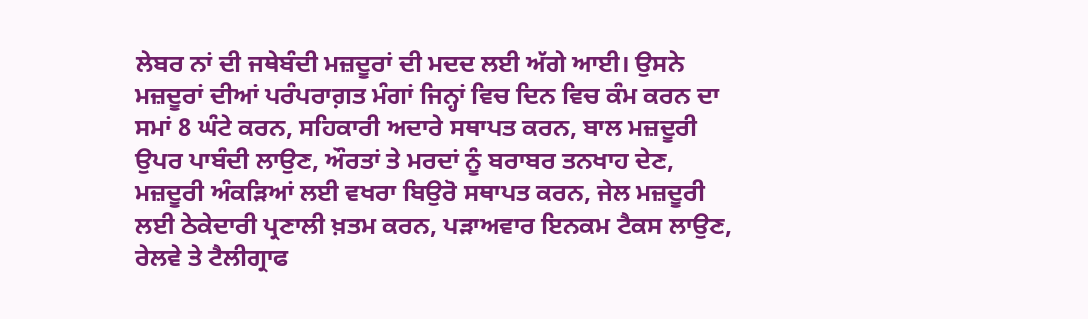ਲੇਬਰ ਨਾਂ ਦੀ ਜਥੇਬੰਦੀ ਮਜ਼ਦੂਰਾਂ ਦੀ ਮਦਦ ਲਈ ਅੱਗੇ ਆਈ। ਉਸਨੇ ਮਜ਼ਦੂਰਾਂ ਦੀਆਂ ਪਰੰਪਰਾਗ਼ਤ ਮੰਗਾਂ ਜਿਨ੍ਹਾਂ ਵਿਚ ਦਿਨ ਵਿਚ ਕੰਮ ਕਰਨ ਦਾ ਸਮਾਂ 8 ਘੰਟੇ ਕਰਨ, ਸਹਿਕਾਰੀ ਅਦਾਰੇ ਸਥਾਪਤ ਕਰਨ, ਬਾਲ ਮਜ਼ਦੂਰੀ ਉਪਰ ਪਾਬੰਦੀ ਲਾਉਣ, ਔਰਤਾਂ ਤੇ ਮਰਦਾਂ ਨੂੰ ਬਰਾਬਰ ਤਨਖਾਹ ਦੇਣ, ਮਜ਼ਦੂਰੀ ਅੰਕੜਿਆਂ ਲਈ ਵਖਰਾ ਬਿਉਰੋ ਸਥਾਪਤ ਕਰਨ, ਜੇਲ ਮਜ਼ਦੂਰੀ ਲਈ ਠੇਕੇਦਾਰੀ ਪ੍ਰਣਾਲੀ ਖ਼ਤਮ ਕਰਨ, ਪੜਾਅਵਾਰ ਇਨਕਮ ਟੈਕਸ ਲਾਉਣ, ਰੇਲਵੇ ਤੇ ਟੈਲੀਗ੍ਰਾਫ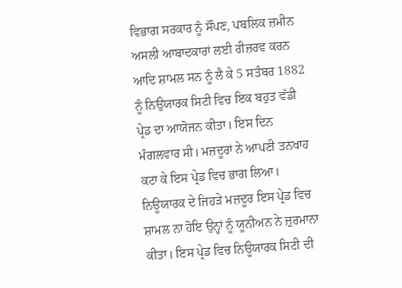ਵਿਭਾਗ ਸਰਕਾਰ ਨੂੰ ਸੌਂਪਣ, ਪਬਲਿਕ ਜ਼ਮੀਨ ਅਸਲੀ ਆਬਾਦਕਾਰਾਂ ਲਈ ਰੀਜ਼ਰਵ ਕਰਨ ਆਦਿ ਸ਼ਾਮਲ ਸਨ ਨੂੰ ਲੈ ਕੇ 5 ਸਤੰਬਰ 1882 ਨੂੰ ਨਿਉਯਾਰਕ ਸਿਟੀ ਵਿਚ ਇਕ ਬਹੁਤ ਵੱਡੀ ਪ੍ਰੇਡ ਦਾ ਆਯੋਜਨ ਕੀਤਾ। ਇਸ ਦਿਨ ਮੰਗਲਵਾਰ ਸੀ। ਮਜ਼ਦੂਰਾਂ ਨੇ ਆਪਣੀ ਤਨਖਾਹ ਕਟਾ ਕੇ ਇਸ ਪ੍ਰੇਡ ਵਿਚ ਭਾਗ ਲਿਆ। ਨਿਊਯਾਰਕ ਦੇ ਜਿਹੜੇ ਮਜ਼ਦੂਰ ਇਸ ਪ੍ਰੇਡ ਵਿਚ ਸ਼ਾਮਲ ਨਾ ਹੋਇ ਉਨ੍ਹਾਂ ਨੂੰ ਯੂਨੀਅਨ ਨੇ ਜ਼ੁਰਮਾਨਾ ਕੀਤਾ। ਇਸ ਪ੍ਰੇਡ ਵਿਚ ਨਿਊਯਾਰਕ ਸਿਟੀ ਦੀ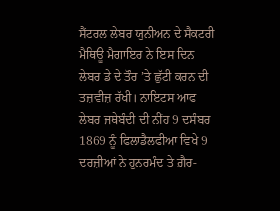ਸੈਂਟਰਲ ਲੇਬਰ ਯੁਨੀਅਨ ਦੇ ਸੈਕਟਰੀ ਮੈਥਿਊ ਮੈਗਾਇਰ ਨੇ ਇਸ ਦਿਨ ਲੇਬਰ ਡੇ ਦੇ ਤੌਰ ’ਤੇ ਛੁੱਟੀ ਕਰਨ ਦੀ ਤਜ਼ਵੀਜ਼ ਰੱਖੀ। ਨਾਇਟਸ ਆਫ ਲੇਬਰ ਜਥੇਬੰਦੀ ਦੀ ਨੀਂਹ 9 ਦਸੰਬਰ 1869 ਨੂੰ ਫਿਲਾਡੈਲਫੀਆ ਵਿਖੇ 9 ਦਰਜ਼ੀਆਂ ਨੇ ਹੁਨਰਮੰਦ ਤੇ ਗ਼ੈਰ-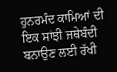ਹੁਨਰਮੰਦ ਕਾਮਿਆਂ ਦੀ ਇਕ ਸਾਂਝੀ ਜਥੇਬੰਦੀ ਬਨਾਉਣ ਲਈ ਰੱਖੀ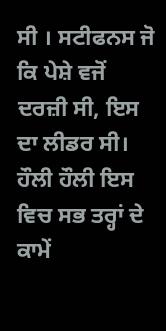ਸੀ । ਸਟੀਫਨਸ ਜੋ ਕਿ ਪੇਸ਼ੇ ਵਜੋਂ ਦਰਜ਼ੀ ਸੀ, ਇਸ ਦਾ ਲੀਡਰ ਸੀ। ਹੌਲੀ ਹੌਲੀ ਇਸ ਵਿਚ ਸਭ ਤਰ੍ਹਾਂ ਦੇ ਕਾਮੇਂ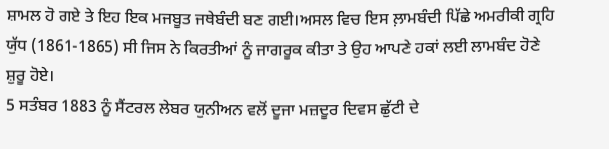ਸ਼ਾਮਲ ਹੋ ਗਏ ਤੇ ਇਹ ਇਕ ਮਜਬੂਤ ਜਥੇਬੰਦੀ ਬਣ ਗਈ।ਅਸਲ ਵਿਚ ਇਸ ਲ਼ਾਮਬੰਦੀ ਪਿੱਛੇ ਅਮਰੀਕੀ ਗ੍ਰਹਿ ਯੁੱਧ (1861-1865) ਸੀ ਜਿਸ ਨੇ ਕਿਰਤੀਆਂ ਨੂੰ ਜਾਗਰੂਕ ਕੀਤਾ ਤੇ ਉਹ ਆਪਣੇ ਹਕਾਂ ਲਈ ਲਾਮਬੰਦ ਹੋਣੇ ਸ਼ੁਰੂ ਹੋਏ।
5 ਸਤੰਬਰ 1883 ਨੂੰ ਸੈਂਟਰਲ ਲੇਬਰ ਯੁਨੀਅਨ ਵਲੋਂ ਦੂਜਾ ਮਜ਼ਦੂਰ ਦਿਵਸ ਛੁੱਟੀ ਦੇ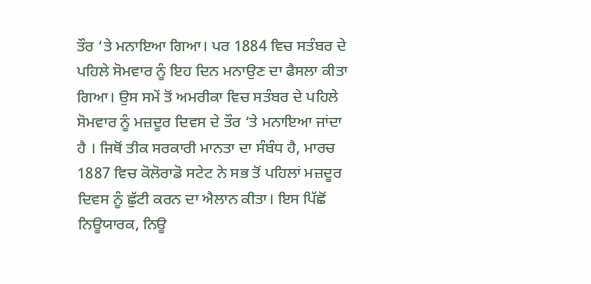ਤੌਰ ‘ਤੇ ਮਨਾਇਆ ਗਿਆ। ਪਰ 1884 ਵਿਚ ਸਤੰਬਰ ਦੇ ਪਹਿਲੇ ਸੋਮਵਾਰ ਨੂੰ ਇਹ ਦਿਨ ਮਨਾਉਣ ਦਾ ਫੈਸਲਾ ਕੀਤਾ ਗਿਆ। ਉਸ ਸਮੇਂ ਤੋਂ ਅਮਰੀਕਾ ਵਿਚ ਸਤੰਬਰ ਦੇ ਪਹਿਲੇ ਸੋਮਵਾਰ ਨੂੰ ਮਜ਼ਦੂਰ ਦਿਵਸ ਦੇ ਤੌਰ ‘ਤੇ ਮਨਾਇਆ ਜਾਂਦਾ ਹੈ । ਜਿਥੋਂ ਤੀਕ ਸਰਕਾਰੀ ਮਾਨਤਾ ਦਾ ਸੰਬੰਧ ਹੈ, ਮਾਰਚ 1887 ਵਿਚ ਕੋਲੋਰਾਡੋ ਸਟੇਟ ਨੇ ਸਭ ਤੋਂ ਪਹਿਲਾਂ ਮਜ਼ਦੂਰ ਦਿਵਸ ਨੂੰ ਛੁੱਟੀ ਕਰਨ ਦਾ ਐਲਾਨ ਕੀਤਾ। ਇਸ ਪਿੱਛੋਂ ਨਿਊਯਾਰਕ, ਨਿਊ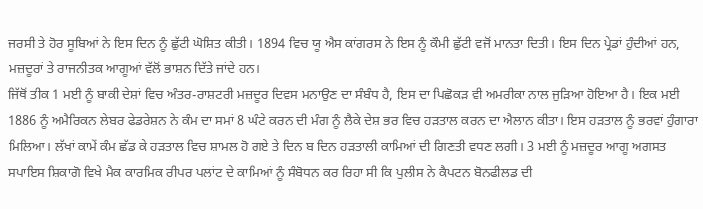ਜਰਸੀ ਤੇ ਹੋਰ ਸੂਬਿਆਂ ਨੇ ਇਸ ਦਿਨ ਨੂੰ ਛੁੱਟੀ ਘੋਸ਼ਿਤ ਕੀਤੀ। 1894 ਵਿਚ ਯੂ ਐਸ ਕਾਂਗਰਸ ਨੇ ਇਸ ਨੂੰ ਕੌਮੀ ਛੁੱਟੀ ਵਜੋਂ ਮਾਨਤਾ ਦਿਤੀ। ਇਸ ਦਿਨ ਪ੍ਰੇਡਾਂ ਹੁੰਦੀਆਂ ਹਨ, ਮਜ਼ਦੂਰਾਂ ਤੇ ਰਾਜਨੀਤਕ ਆਗੂਆਂ ਵੱਲੋਂ ਭਾਸ਼ਨ ਦਿੱਤੇ ਜਾਂਦੇ ਹਨ।
ਜਿੱਥੋਂ ਤੀਕ 1 ਮਈ ਨੂੰ ਬਾਕੀ ਦੇਸ਼ਾਂ ਵਿਚ ਅੰਤਰ-ਰਾਸ਼ਟਰੀ ਮਜ਼ਦੂਰ ਦਿਵਸ ਮਨਾਉਣ ਦਾ ਸੰਬੰਧ ਹੈ, ਇਸ ਦਾ ਪਿਛੋਕੜ ਵੀ ਅਮਰੀਕਾ ਨਾਲ ਜੁੜਿਆ ਹੋਇਆ ਹੈ। ਇਕ ਮਈ 1886 ਨੂੰ ਅਮੈਰਿਕਨ ਲੇਬਰ ਫੇਡਰੇਸ਼ਨ ਨੇ ਕੰਮ ਦਾ ਸਮਾਂ 8 ਘੰਟੇ ਕਰਨ ਦੀ ਮੰਗ ਨੂੰ ਲੈਕੇ ਦੇਸ਼ ਭਰ ਵਿਚ ਹੜਤਾਲ ਕਰਨ ਦਾ ਐਲਾਨ ਕੀਤਾ। ਇਸ ਹੜਤਾਲ ਨੂੰ ਭਰਵਾਂ ਹੁੰਗਾਰਾ ਮਿਲਿਆ। ਲੱਖਾਂ ਕਾਮੇਂ ਕੰਮ ਛੱਡ ਕੇ ਹੜਤਾਲ ਵਿਚ ਸ਼ਾਮਲ ਹੋ ਗਏ ਤੇ ਦਿਨ ਬ ਦਿਨ ਹੜਤਾਲੀ ਕਾਮਿਆਂ ਦੀ ਗਿਣਤੀ ਵਧਣ ਲਗੀ। 3 ਮਈ ਨੂੰ ਮਜ਼ਦੂਰ ਆਗੂ ਅਗਸਤ ਸਪਾਇਸ ਸ਼ਿਕਾਗੋ ਵਿਖੇ ਮੈਕ ਕਾਰਮਿਕ ਰੀਪਰ ਪਲਾਂਟ ਦੇ ਕਾਮਿਆਂ ਨੂੰ ਸੰਬੋਧਨ ਕਰ ਰਿਹਾ ਸੀ ਕਿ ਪੁਲੀਸ ਨੇ ਕੈਪਟਨ ਬੋਨਫੀਲਡ ਦੀ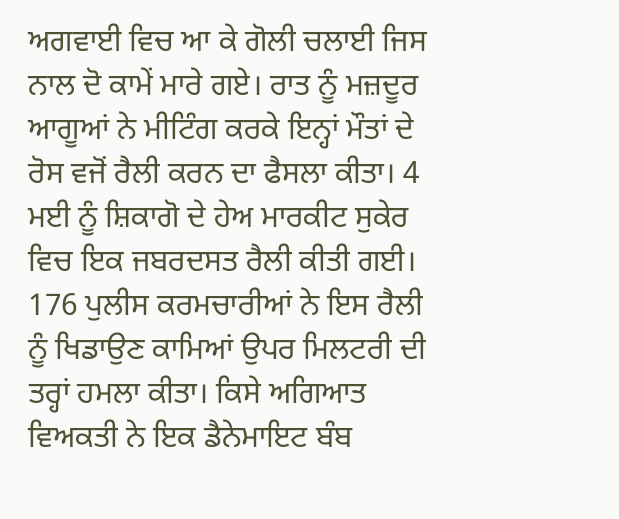ਅਗਵਾਈ ਵਿਚ ਆ ਕੇ ਗੋਲੀ ਚਲਾਈ ਜਿਸ ਨਾਲ ਦੋ ਕਾਮੇਂ ਮਾਰੇ ਗਏ। ਰਾਤ ਨੂੰ ਮਜ਼ਦੂਰ ਆਗੂਆਂ ਨੇ ਮੀਟਿੰਗ ਕਰਕੇ ਇਨ੍ਹਾਂ ਮੌਤਾਂ ਦੇ ਰੋਸ ਵਜੋਂ ਰੈਲੀ ਕਰਨ ਦਾ ਫੈਸਲਾ ਕੀਤਾ। 4 ਮਈ ਨੂੰ ਸ਼ਿਕਾਗੋ ਦੇ ਹੇਅ ਮਾਰਕੀਟ ਸੁਕੇਰ ਵਿਚ ਇਕ ਜਬਰਦਸਤ ਰੈਲੀ ਕੀਤੀ ਗਈ। 176 ਪੁਲੀਸ ਕਰਮਚਾਰੀਆਂ ਨੇ ਇਸ ਰੈਲੀ ਨੂੰ ਖਿਡਾਉਣ ਕਾਮਿਆਂ ਉਪਰ ਮਿਲਟਰੀ ਦੀ ਤਰ੍ਹਾਂ ਹਮਲਾ ਕੀਤਾ। ਕਿਸੇ ਅਗਿਆਤ ਵਿਅਕਤੀ ਨੇ ਇਕ ਡੈਨੇਮਾਇਟ ਬੰਬ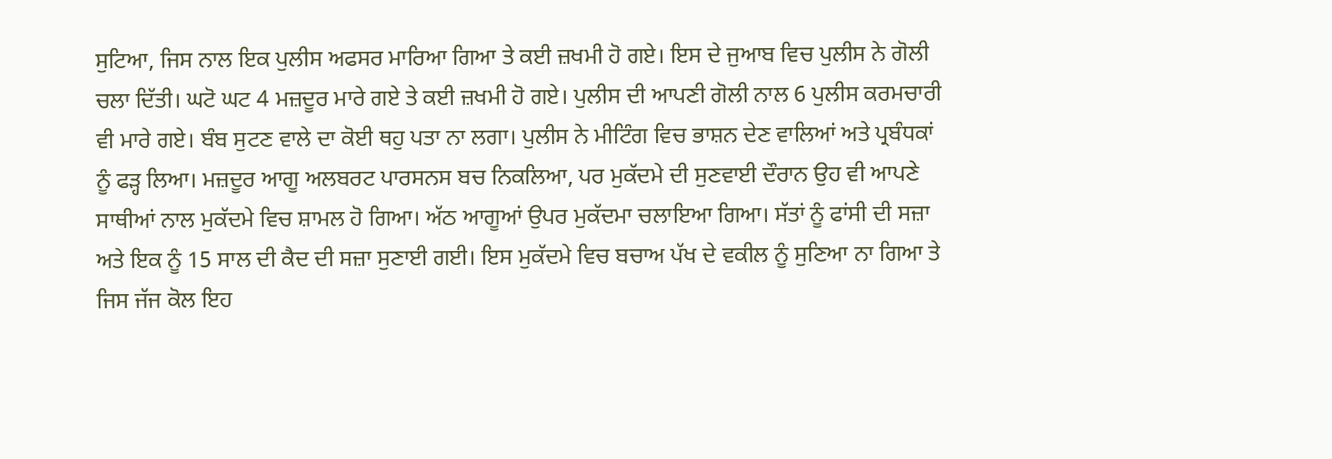ਸੁਟਿਆ, ਜਿਸ ਨਾਲ ਇਕ ਪੁਲੀਸ ਅਫਸਰ ਮਾਰਿਆ ਗਿਆ ਤੇ ਕਈ ਜ਼ਖਮੀ ਹੋ ਗਏ। ਇਸ ਦੇ ਜੁਆਬ ਵਿਚ ਪੁਲੀਸ ਨੇ ਗੋਲੀ ਚਲਾ ਦਿੱਤੀ। ਘਟੋ ਘਟ 4 ਮਜ਼ਦੂਰ ਮਾਰੇ ਗਏ ਤੇ ਕਈ ਜ਼ਖਮੀ ਹੋ ਗਏ। ਪੁਲੀਸ ਦੀ ਆਪਣੀ ਗੋਲੀ ਨਾਲ 6 ਪੁਲੀਸ ਕਰਮਚਾਰੀ ਵੀ ਮਾਰੇ ਗਏ। ਬੰਬ ਸੁਟਣ ਵਾਲੇ ਦਾ ਕੋਈ ਥਹੁ ਪਤਾ ਨਾ ਲਗਾ। ਪੁਲੀਸ ਨੇ ਮੀਟਿੰਗ ਵਿਚ ਭਾਸ਼ਨ ਦੇਣ ਵਾਲਿਆਂ ਅਤੇ ਪ੍ਰਬੰਧਕਾਂ ਨੂੰ ਫੜ੍ਹ ਲਿਆ। ਮਜ਼ਦੂਰ ਆਗੂ ਅਲਬਰਟ ਪਾਰਸਨਸ ਬਚ ਨਿਕਲਿਆ, ਪਰ ਮੁਕੱਦਮੇ ਦੀ ਸੁਣਵਾਈ ਦੌਰਾਨ ਉਹ ਵੀ ਆਪਣੇ ਸਾਥੀਆਂ ਨਾਲ ਮੁਕੱਦਮੇ ਵਿਚ ਸ਼ਾਮਲ ਹੋ ਗਿਆ। ਅੱਠ ਆਗੂਆਂ ਉਪਰ ਮੁਕੱਦਮਾ ਚਲਾਇਆ ਗਿਆ। ਸੱਤਾਂ ਨੂੰ ਫਾਂਸੀ ਦੀ ਸਜ਼ਾ ਅਤੇ ਇਕ ਨੂੰ 15 ਸਾਲ ਦੀ ਕੈਦ ਦੀ ਸਜ਼ਾ ਸੁਣਾਈ ਗਈ। ਇਸ ਮੁਕੱਦਮੇ ਵਿਚ ਬਚਾਅ ਪੱਖ ਦੇ ਵਕੀਲ ਨੂੰ ਸੁਣਿਆ ਨਾ ਗਿਆ ਤੇ ਜਿਸ ਜੱਜ ਕੋਲ ਇਹ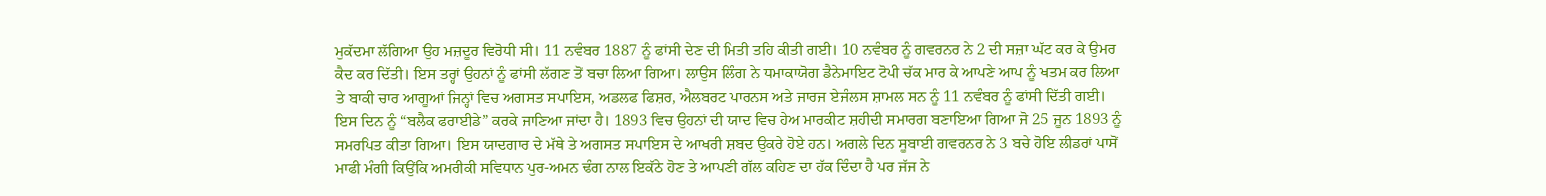ਮੁਕੱਦਮਾ ਲੱਗਿਆ ਉਹ ਮਜ਼ਦੂਰ ਵਿਰੋਧੀ ਸੀ। 11 ਨਵੰਬਰ 1887 ਨੂੰ ਫਾਂਸੀ ਦੇਣ ਦੀ ਮਿਤੀ ਤਹਿ ਕੀਤੀ ਗਈ। 10 ਨਵੰਬਰ ਨੂੰ ਗਵਰਨਰ ਨੇ 2 ਦੀ ਸਜ਼ਾ ਘੱਟ ਕਰ ਕੇ ਉਮਰ ਕੈਦ ਕਰ ਦਿੱਤੀ। ਇਸ ਤਰ੍ਹਾਂ ਉਹਨਾਂ ਨੂੰ ਫਾਂਸੀ ਲੱਗਣ ਤੋਂ ਬਚਾ ਲਿਆ ਗਿਆ। ਲਾਉਸ ਲਿੰਗ ਨੇ ਧਮਾਕਾਯੋਗ ਡੈਨੇਮਾਇਟ ਟੋਪੀ ਚੱਕ ਮਾਰ ਕੇ ਆਪਣੇ ਆਪ ਨੂੰ ਖਤਮ ਕਰ ਲਿਆ ਤੇ ਬਾਕੀ ਚਾਰ ਆਗੂਆਂ ਜਿਨ੍ਹਾਂ ਵਿਚ ਅਗਸਤ ਸਪਾਇਸ, ਅਡਲਫ ਫਿਸ਼ਰ, ਐਲਬਰਟ ਪਾਰਨਸ ਅਤੇ ਜਾਰਜ ਏਜੰਲਸ ਸ਼ਾਮਲ ਸਨ ਨੂੰ 11 ਨਵੰਬਰ ਨੂੰ ਫਾਂਸੀ ਦਿੱਤੀ ਗਈ। ਇਸ ਦਿਨ ਨੂੰ “ਬਲੈਕ ਫਰਾਈਡੇ” ਕਰਕੇ ਜਾਣਿਆ ਜਾਂਦਾ ਹੈ। 1893 ਵਿਚ ਉਹਨਾਂ ਦੀ ਯਾਦ ਵਿਚ ਹੇਅ ਮਾਰਕੀਟ ਸ਼ਹੀਦੀ ਸਮਾਰਗ ਬਣਾਇਆ ਗਿਆ ਜੋ 25 ਜੂਨ 1893 ਨੂੰ ਸਮਰਪਿਤ ਕੀਤਾ ਗਿਆ। ਇਸ ਯਾਦਗਾਰ ਦੇ ਮੱਥੇ ਤੇ ਅਗਸਤ ਸਪਾਇਸ ਦੇ ਆਖਰੀ ਸ਼ਬਦ ਉਕਰੇ ਹੋਏ ਹਨ। ਅਗਲੇ ਦਿਨ ਸੂਬਾਈ ਗਵਰਨਰ ਨੇ 3 ਬਚੇ ਹੋਇ ਲੀਡਰਾਂ ਪਾਸੋਂ ਮਾਫੀ ਮੰਗੀ ਕਿਉਂਕਿ ਅਮਰੀਕੀ ਸਵਿਧਾਨ ਪੁਰ-ਅਮਨ ਢੰਗ ਨਾਲ ਇਕੱਠੇ ਹੋਣ ਤੇ ਆਪਣੀ ਗੱਲ ਕਹਿਣ ਦਾ ਹੱਕ ਦਿੰਦਾ ਹੈ ਪਰ ਜੱਜ ਨੇ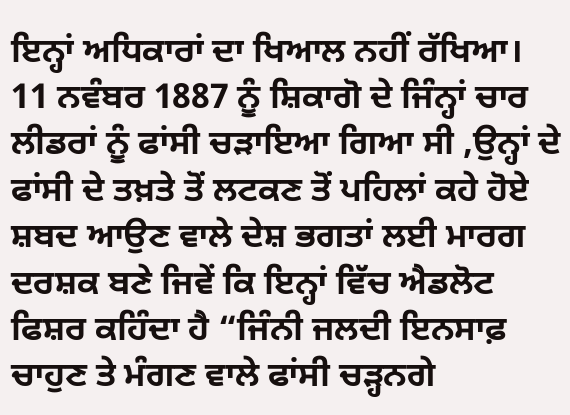ਇਨ੍ਹਾਂ ਅਧਿਕਾਰਾਂ ਦਾ ਖਿਆਲ ਨਹੀਂ ਰੱਖਿਆ।
11 ਨਵੰਬਰ 1887 ਨੂੰ ਸ਼ਿਕਾਗੋ ਦੇ ਜਿੰਨ੍ਹਾਂ ਚਾਰ ਲੀਡਰਾਂ ਨੂੰ ਫਾਂਸੀ ਚੜਾਇਆ ਗਿਆ ਸੀ ,ਉਨ੍ਹਾਂ ਦੇ ਫਾਂਸੀ ਦੇ ਤਖ਼ਤੇ ਤੋਂ ਲਟਕਣ ਤੋਂ ਪਹਿਲਾਂ ਕਹੇ ਹੋਏ ਸ਼ਬਦ ਆਉਣ ਵਾਲੇ ਦੇਸ਼ ਭਗਤਾਂ ਲਈ ਮਾਰਗ ਦਰਸ਼ਕ ਬਣੇ ਜਿਵੇਂ ਕਿ ਇਨ੍ਹਾਂ ਵਿੱਚ ਐਡਲੋਟ ਫਿਸ਼ਰ ਕਹਿੰਦਾ ਹੈ “ਜਿੰਨੀ ਜਲਦੀ ਇਨਸਾਫ਼ ਚਾਹੁਣ ਤੇ ਮੰਗਣ ਵਾਲੇ ਫਾਂਸੀ ਚੜ੍ਹਨਗੇ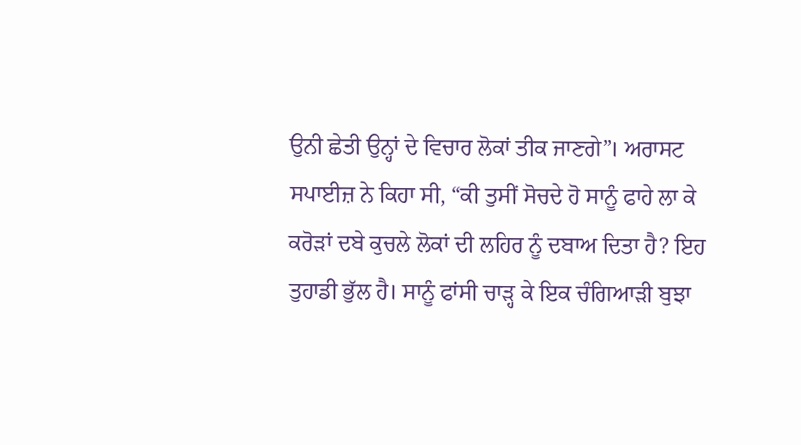ਉਨੀ ਛੇਤੀ ਉਨ੍ਹਾਂ ਦੇ ਵਿਚਾਰ ਲੋਕਾਂ ਤੀਕ ਜਾਣਗੇ”। ਅਰਾਸਟ ਸਪਾਈਜ਼ ਨੇ ਕਿਹਾ ਸੀ, “ਕੀ ਤੁਸੀਂ ਸੋਚਦੇ ਹੋ ਸਾਨੂੰ ਫਾਹੇ ਲਾ ਕੇ ਕਰੋੜਾਂ ਦਬੇ ਕੁਚਲੇ ਲੋਕਾਂ ਦੀ ਲਹਿਰ ਨੂੰ ਦਬਾਅ ਦਿਤਾ ਹੈ? ਇਹ ਤੁਹਾਡੀ ਭੁੱਲ ਹੈ। ਸਾਨੂੰ ਫਾਂਸੀ ਚਾੜ੍ਹ ਕੇ ਇਕ ਚੰਗਿਆੜੀ ਬੁਝਾ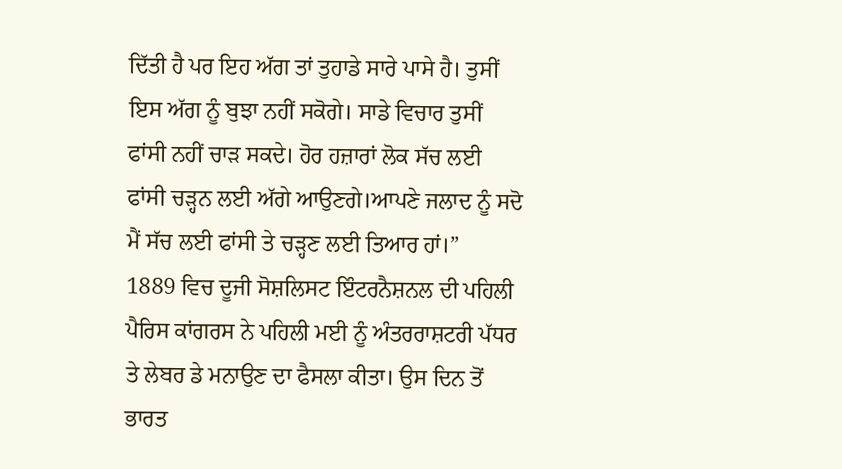ਦਿੱਤੀ ਹੈ ਪਰ ਇਹ ਅੱਗ ਤਾਂ ਤੁਹਾਡੇ ਸਾਰੇ ਪਾਸੇ ਹੈ। ਤੁਸੀਂ ਇਸ ਅੱਗ ਨੂੰ ਬੁਝਾ ਨਹੀਂ ਸਕੋਗੇ। ਸਾਡੇ ਵਿਚਾਰ ਤੁਸੀਂ ਫਾਂਸੀ ਨਹੀਂ ਚਾੜ ਸਕਦੇ। ਹੋਰ ਹਜ਼ਾਰਾਂ ਲੋਕ ਸੱਚ ਲਈ ਫਾਂਸੀ ਚੜ੍ਹਨ ਲਈ ਅੱਗੇ ਆਉਣਗੇ।ਆਪਣੇ ਜਲਾਦ ਨੂੰ ਸਦੋ ਮੈਂ ਸੱਚ ਲਈ ਫਾਂਸੀ ਤੇ ਚੜ੍ਹਣ ਲਈ ਤਿਆਰ ਹਾਂ।”
1889 ਵਿਚ ਦੂਜੀ ਸੋਸ਼ਲਿਸਟ ਇੰਟਰਨੈਸ਼ਨਲ ਦੀ ਪਹਿਲੀ ਪੈਰਿਸ ਕਾਂਗਰਸ ਨੇ ਪਹਿਲੀ ਮਈ ਨੂੰ ਅੰਤਰਰਾਸ਼ਟਰੀ ਪੱਧਰ ਤੇ ਲੇਬਰ ਡੇ ਮਨਾਉਣ ਦਾ ਫੈਸਲਾ ਕੀਤਾ। ਉਸ ਦਿਨ ਤੋਂ ਭਾਰਤ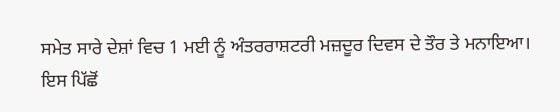ਸਮੇਤ ਸਾਰੇ ਦੇਸ਼ਾਂ ਵਿਚ 1 ਮਈ ਨੂੰ ਅੰਤਰਰਾਸ਼ਟਰੀ ਮਜ਼ਦੂਰ ਦਿਵਸ ਦੇ ਤੌਰ ਤੇ ਮਨਾਇਆ।
ਇਸ ਪਿੱਛੋਂ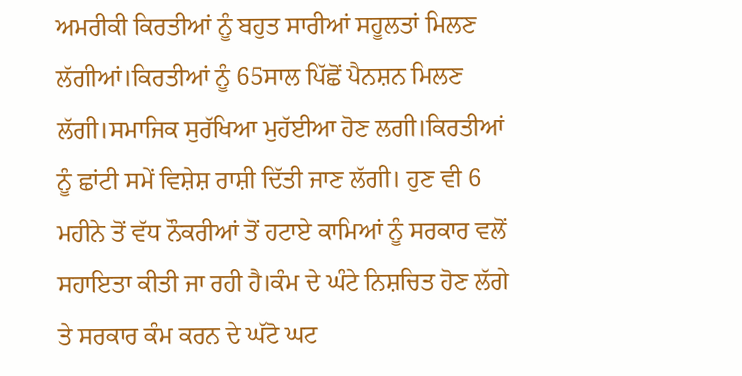ਅਮਰੀਕੀ ਕਿਰਤੀਆਂ ਨੂੰ ਬਹੁਤ ਸਾਰੀਆਂ ਸਹੂਲਤਾਂ ਮਿਲਣ ਲੱਗੀਆਂ।ਕਿਰਤੀਆਂ ਨੂੰ 65ਸਾਲ ਪਿੱਛੋਂ ਪੈਨਸ਼ਨ ਮਿਲਣ ਲੱਗੀ।ਸਮਾਜਿਕ ਸੁਰੱਖਿਆ ਮੁਹੱਈਆ ਹੋਣ ਲਗੀ।ਕਿਰਤੀਆਂ ਨੂੰ ਛਾਂਟੀ ਸਮੇਂ ਵਿਸ਼ੇਸ਼ ਰਾਸ਼ੀ ਦਿੱਤੀ ਜਾਣ ਲੱਗੀ। ਹੁਣ ਵੀ 6 ਮਹੀਨੇ ਤੋਂ ਵੱਧ ਨੌਕਰੀਆਂ ਤੋਂ ਹਟਾਏ ਕਾਮਿਆਂ ਨੂੰ ਸਰਕਾਰ ਵਲੋਂ ਸਹਾਇਤਾ ਕੀਤੀ ਜਾ ਰਹੀ ਹੈ।ਕੰਮ ਦੇ ਘੰਟੇ ਨਿਸ਼ਚਿਤ ਹੋਣ ਲੱਗੇ ਤੇ ਸਰਕਾਰ ਕੰਮ ਕਰਨ ਦੇ ਘੱਟੋ ਘਟ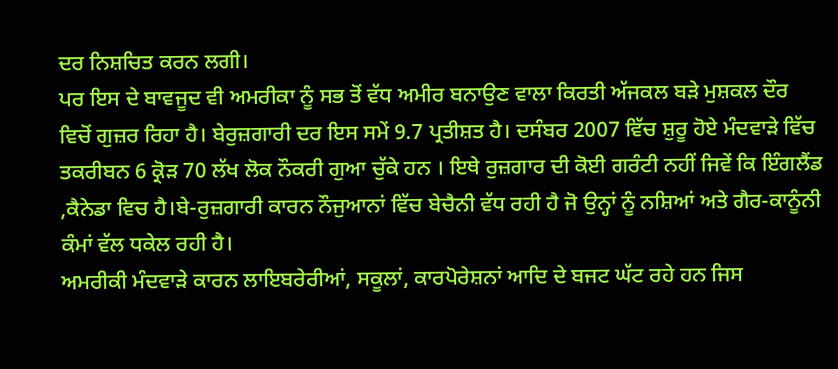ਦਰ ਨਿਸ਼ਚਿਤ ਕਰਨ ਲਗੀ।
ਪਰ ਇਸ ਦੇ ਬਾਵਜੂਦ ਵੀ ਅਮਰੀਕਾ ਨੂੰ ਸਭ ਤੋਂ ਵੱਧ ਅਮੀਰ ਬਨਾਉਣ ਵਾਲਾ ਕਿਰਤੀ ਅੱਜਕਲ ਬੜੇ ਮੁਸ਼ਕਲ ਦੌਰ ਵਿਚੋਂ ਗੁਜ਼ਰ ਰਿਹਾ ਹੈ। ਬੇਰੁਜ਼ਗਾਰੀ ਦਰ ਇਸ ਸਮੇਂ 9.7 ਪ੍ਰਤੀਸ਼ਤ ਹੈ। ਦਸੰਬਰ 2007 ਵਿੱਚ ਸ਼ੁਰੂ ਹੋਏ ਮੰਦਵਾੜੇ ਵਿੱਚ ਤਕਰੀਬਨ 6 ਕ੍ਰੋੜ 70 ਲੱਖ ਲੋਕ ਨੌਕਰੀ ਗੁਆ ਚੁੱਕੇ ਹਨ । ਇਥੇ ਰੁਜ਼ਗਾਰ ਦੀ ਕੋਈ ਗਰੰਟੀ ਨਹੀਂ ਜਿਵੇਂ ਕਿ ਇੰਗਲੈਂਡ ,ਕੈਨੇਡਾ ਵਿਚ ਹੈ।ਬੇ-ਰੁਜ਼ਗਾਰੀ ਕਾਰਨ ਨੌਜੁਆਨਾਂ ਵਿੱਚ ਬੇਚੈਨੀ ਵੱਧ ਰਹੀ ਹੈ ਜੋ ਉਨ੍ਹਾਂ ਨੂੰ ਨਸ਼ਿਆਂ ਅਤੇ ਗੈਰ-ਕਾਨੂੰਨੀ ਕੰਮਾਂ ਵੱਲ ਧਕੇਲ ਰਹੀ ਹੈ।
ਅਮਰੀਕੀ ਮੰਦਵਾੜੇ ਕਾਰਨ ਲਾਇਬਰੇਰੀਆਂ, ਸਕੂਲਾਂ, ਕਾਰਪੋਰੇਸ਼ਨਾਂ ਆਦਿ ਦੇ ਬਜਟ ਘੱਟ ਰਹੇ ਹਨ ਜਿਸ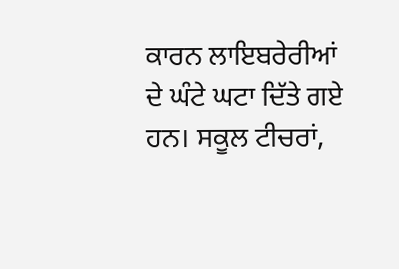ਕਾਰਨ ਲਾਇਬਰੇਰੀਆਂ ਦੇ ਘੰਟੇ ਘਟਾ ਦਿੱਤੇ ਗਏ ਹਨ। ਸਕੂਲ ਟੀਚਰਾਂ,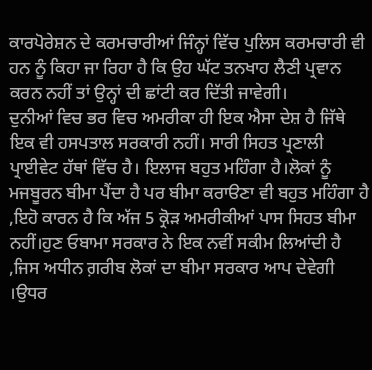ਕਾਰਪੋਰੇਸ਼ਨ ਦੇ ਕਰਮਚਾਰੀਆਂ ਜਿੰਨ੍ਹਾਂ ਵਿੱਚ ਪੁਲਿਸ ਕਰਮਚਾਰੀ ਵੀ ਹਨ ਨੂੰ ਕਿਹਾ ਜਾ ਰਿਹਾ ਹੈ ਕਿ ਉਹ ਘੱਟ ਤਨਖਾਹ ਲੈਣੀ ਪ੍ਰਵਾਨ ਕਰਨ ਨਹੀਂ ਤਾਂ ਉਨ੍ਹਾਂ ਦੀ ਛਾਂਟੀ ਕਰ ਦਿੱਤੀ ਜਾਵੇਗੀ।
ਦੁਨੀਆਂ ਵਿਚ ਭਰ ਵਿਚ ਅਮਰੀਕਾ ਹੀ ਇਕ ਐਸਾ ਦੇਸ਼ ਹੈ ਜਿੱਥੇ ਇਕ ਵੀ ਹਸਪਤਾਲ ਸਰਕਾਰੀ ਨਹੀਂ। ਸਾਰੀ ਸਿਹਤ ਪ੍ਰਣਾਲੀ ਪ੍ਰਾਈਵੇਟ ਹੱਥਾਂ ਵਿੱਚ ਹੈ। ਇਲਾਜ ਬਹੁਤ ਮਹਿੰਗਾ ਹੈ।ਲੋਕਾਂ ਨੂੰ ਮਜਬੂਰਨ ਬੀਮਾ ਪੈਂਦਾ ਹੈ ਪਰ ਬੀਮਾ ਕਰਾੳਣਾ ਵੀ ਬਹੁਤ ਮਹਿੰਗਾ ਹੈ ,ਇਹੋ ਕਾਰਨ ਹੈ ਕਿ ਅੱਜ 5 ਕ੍ਰੋੜ ਅਮਰੀਕੀਆਂ ਪਾਸ ਸਿਹਤ ਬੀਮਾ ਨਹੀਂ।ਹੁਣ ਓਬਾਮਾ ਸਰਕਾਰ ਨੇ ਇਕ ਨਵੀਂ ਸਕੀਮ ਲਿਆਂਦੀ ਹੈ ,ਜਿਸ ਅਧੀਨ ਗ਼ਰੀਬ ਲੋਕਾਂ ਦਾ ਬੀਮਾ ਸਰਕਾਰ ਆਪ ਦੇਵੇਗੀ ।ਉਧਰ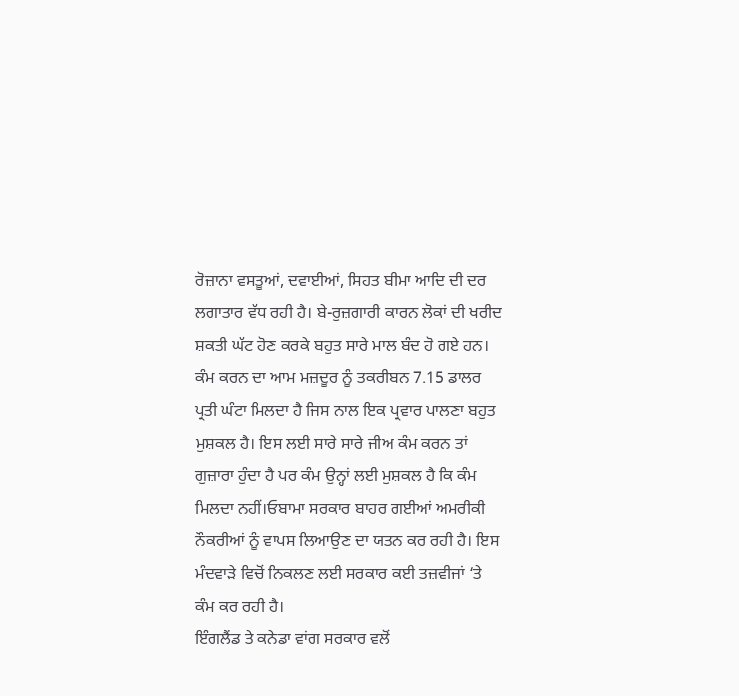ਰੋਜ਼ਾਨਾ ਵਸਤੂਆਂ, ਦਵਾਈਆਂ, ਸਿਹਤ ਬੀਮਾ ਆਦਿ ਦੀ ਦਰ ਲਗਾਤਾਰ ਵੱਧ ਰਹੀ ਹੈ। ਬੇ-ਰੁਜ਼ਗਾਰੀ ਕਾਰਨ ਲੋਕਾਂ ਦੀ ਖਰੀਦ ਸ਼ਕਤੀ ਘੱਟ ਹੋਣ ਕਰਕੇ ਬਹੁਤ ਸਾਰੇ ਮਾਲ ਬੰਦ ਹੋ ਗਏ ਹਨ। ਕੰਮ ਕਰਨ ਦਾ ਆਮ ਮਜ਼ਦੂਰ ਨੂੰ ਤਕਰੀਬਨ 7.15 ਡਾਲਰ ਪ੍ਰਤੀ ਘੰਟਾ ਮਿਲਦਾ ਹੈ ਜਿਸ ਨਾਲ ਇਕ ਪ੍ਰਵਾਰ ਪਾਲਣਾ ਬਹੁਤ ਮੁਸ਼ਕਲ ਹੈ। ਇਸ ਲਈ ਸਾਰੇ ਸਾਰੇ ਜੀਅ ਕੰਮ ਕਰਨ ਤਾਂ ਗੁਜ਼ਾਰਾ ਹੁੰਦਾ ਹੈ ਪਰ ਕੰਮ ਉਨ੍ਹਾਂ ਲਈ ਮੁਸ਼ਕਲ ਹੈ ਕਿ ਕੰਮ ਮਿਲਦਾ ਨਹੀਂ।ਓਬਾਮਾ ਸਰਕਾਰ ਬਾਹਰ ਗਈਆਂ ਅਮਰੀਕੀ ਨੌਕਰੀਆਂ ਨੂੰ ਵਾਪਸ ਲਿਆਉਣ ਦਾ ਯਤਨ ਕਰ ਰਹੀ ਹੈ। ਇਸ ਮੰਦਵਾੜੇ ਵਿਚੋਂ ਨਿਕਲਣ ਲਈ ਸਰਕਾਰ ਕਈ ਤਜ਼ਵੀਜਾਂ ‘ਤੇ ਕੰਮ ਕਰ ਰਹੀ ਹੈ।
ਇੰਗਲੈਂਡ ਤੇ ਕਨੇਡਾ ਵਾਂਗ ਸਰਕਾਰ ਵਲੋਂ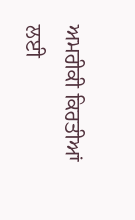ਅਮਰੀਕੀ ਕਿਰਤੀਆਂ ਲਈ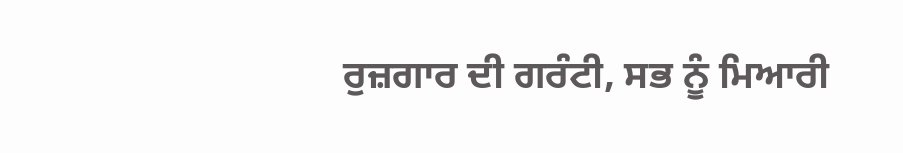ਰੁਜ਼ਗਾਰ ਦੀ ਗਰੰਟੀ, ਸਭ ਨੂੰ ਮਿਆਰੀ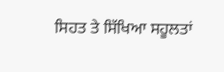ਸਿਹਤ ਤੇ ਸਿੱਖਿਆ ਸਹੂਲਤਾਂ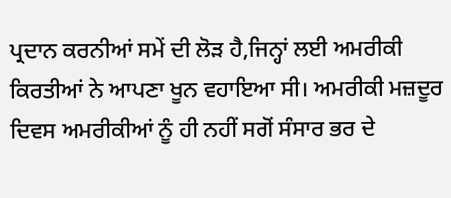ਪ੍ਰਦਾਨ ਕਰਨੀਆਂ ਸਮੇਂ ਦੀ ਲੋੜ ਹੈ,ਜਿਨ੍ਹਾਂ ਲਈ ਅਮਰੀਕੀ ਕਿਰਤੀਆਂ ਨੇ ਆਪਣਾ ਖੂਨ ਵਹਾਇਆ ਸੀ। ਅਮਰੀਕੀ ਮਜ਼ਦੂਰ ਦਿਵਸ ਅਮਰੀਕੀਆਂ ਨੂੰ ਹੀ ਨਹੀਂ ਸਗੋਂ ਸੰਸਾਰ ਭਰ ਦੇ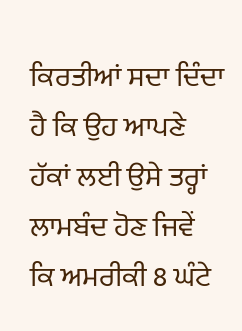ਕਿਰਤੀਆਂ ਸਦਾ ਦਿੰਦਾ ਹੈ ਕਿ ਉਹ ਆਪਣੇ ਹੱਕਾਂ ਲਈ ਉਸੇ ਤਰ੍ਹਾਂ ਲਾਮਬੰਦ ਹੋਣ ਜਿਵੇਂ ਕਿ ਅਮਰੀਕੀ 8 ਘੰਟੇ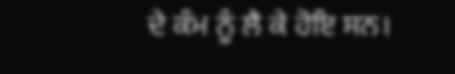ਦੇ ਕੰਮ ਨੂੰ ਲੈ ਕੇ ਹੋਇ ਸਨ।